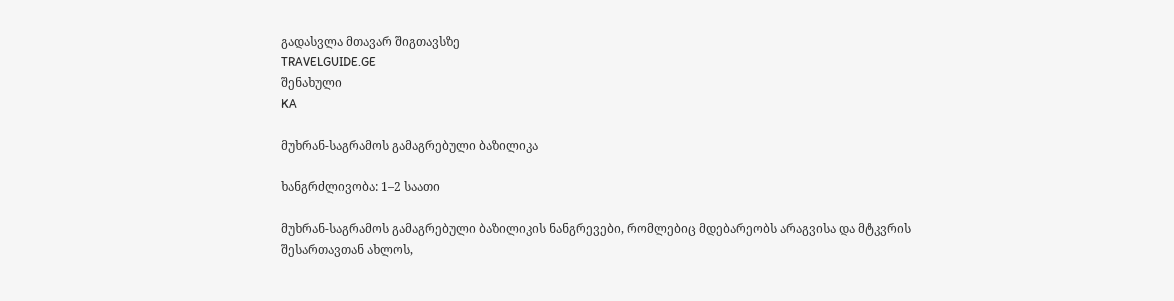გადასვლა მთავარ შიგთავსზე
TRAVELGUIDE.GE
შენახული
KA

მუხრან-საგრამოს გამაგრებული ბაზილიკა

ხანგრძლივობა: 1–2 საათი

მუხრან-საგრამოს გამაგრებული ბაზილიკის ნანგრევები, რომლებიც მდებარეობს არაგვისა და მტკვრის შესართავთან ახლოს,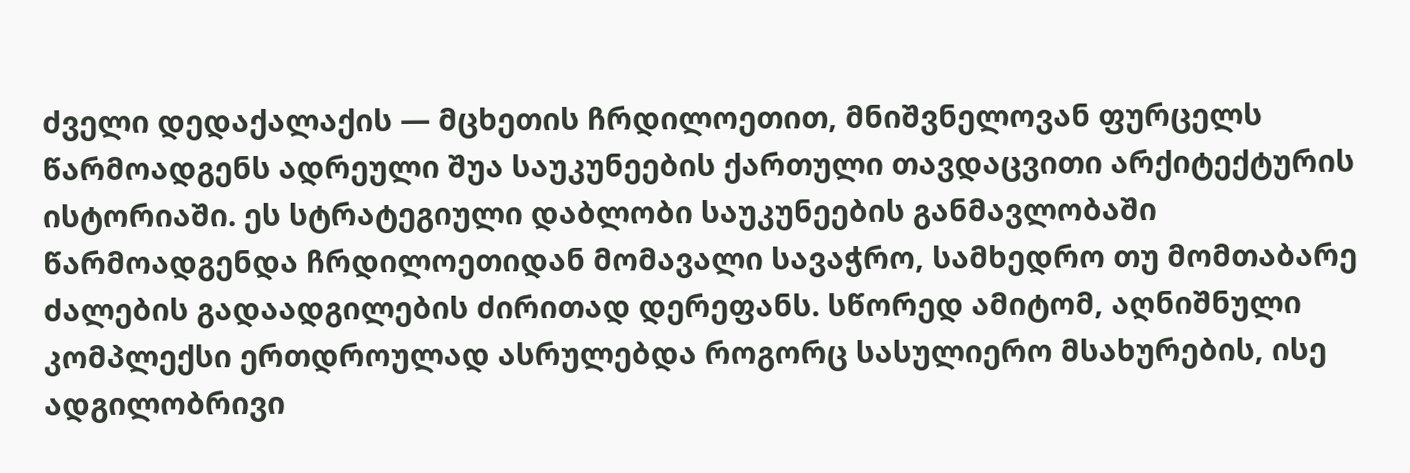ძველი დედაქალაქის — მცხეთის ჩრდილოეთით, მნიშვნელოვან ფურცელს წარმოადგენს ადრეული შუა საუკუნეების ქართული თავდაცვითი არქიტექტურის ისტორიაში. ეს სტრატეგიული დაბლობი საუკუნეების განმავლობაში წარმოადგენდა ჩრდილოეთიდან მომავალი სავაჭრო, სამხედრო თუ მომთაბარე ძალების გადაადგილების ძირითად დერეფანს. სწორედ ამიტომ, აღნიშნული კომპლექსი ერთდროულად ასრულებდა როგორც სასულიერო მსახურების, ისე ადგილობრივი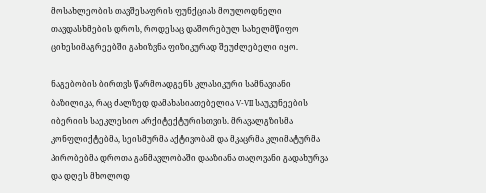მოსახლეობის თავშესაფრის ფუნქციას მოულოდნელი თავდასხმების დროს, როდესაც დაშორებულ სახელმწიფო ციხესიმაგრეებში გახიზვნა ფიზიკურად შეუძლებელი იყო.

ნაგებობის ბირთვს წარმოადგენს კლასიკური სამნავიანი ბაზილიკა, რაც ძალზედ დამახასიათებელია V-VII საუკუნეების იბერიის საეკლესიო არქიტექტურისთვის. მრავალგზისმა კონფლიქტებმა, სეისმურმა აქტივობამ და მკაცრმა კლიმატურმა პირობებმა დროთა განმავლობაში დააზიანა თაღოვანი გადახურვა და დღეს მხოლოდ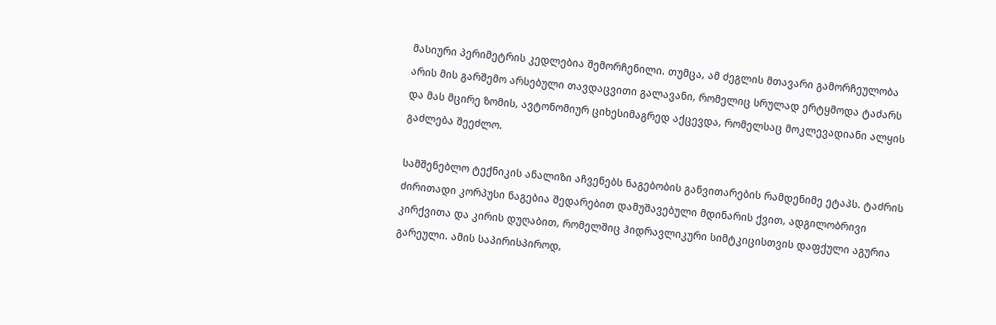მასიური პერიმეტრის კედლებია შემორჩენილი. თუმცა, ამ ძეგლის მთავარი გამორჩეულობა არის მის გარშემო არსებული თავდაცვითი გალავანი, რომელიც სრულად ერტყმოდა ტაძარს და მას მცირე ზომის, ავტონომიურ ციხესიმაგრედ აქცევდა, რომელსაც მოკლევადიანი ალყის გაძლება შეეძლო.

სამშენებლო ტექნიკის ანალიზი აჩვენებს ნაგებობის განვითარების რამდენიმე ეტაპს. ტაძრის ძირითადი კორპუსი ნაგებია შედარებით დამუშავებული მდინარის ქვით, ადგილობრივი კირქვითა და კირის დუღაბით, რომელშიც ჰიდრავლიკური სიმტკიცისთვის დაფქული აგურია გარეული. ამის საპირისპიროდ,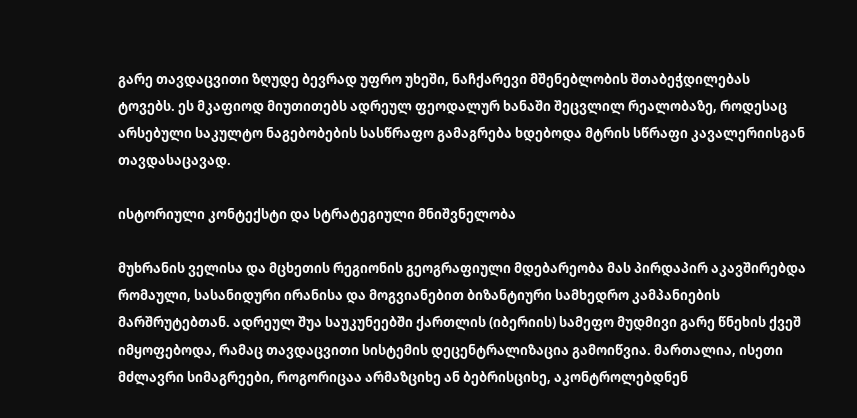გარე თავდაცვითი ზღუდე ბევრად უფრო უხეში, ნაჩქარევი მშენებლობის შთაბეჭდილებას ტოვებს. ეს მკაფიოდ მიუთითებს ადრეულ ფეოდალურ ხანაში შეცვლილ რეალობაზე, როდესაც არსებული საკულტო ნაგებობების სასწრაფო გამაგრება ხდებოდა მტრის სწრაფი კავალერიისგან თავდასაცავად.

ისტორიული კონტექსტი და სტრატეგიული მნიშვნელობა

მუხრანის ველისა და მცხეთის რეგიონის გეოგრაფიული მდებარეობა მას პირდაპირ აკავშირებდა რომაული, სასანიდური ირანისა და მოგვიანებით ბიზანტიური სამხედრო კამპანიების მარშრუტებთან. ადრეულ შუა საუკუნეებში ქართლის (იბერიის) სამეფო მუდმივი გარე წნეხის ქვეშ იმყოფებოდა, რამაც თავდაცვითი სისტემის დეცენტრალიზაცია გამოიწვია. მართალია, ისეთი მძლავრი სიმაგრეები, როგორიცაა არმაზციხე ან ბებრისციხე, აკონტროლებდნენ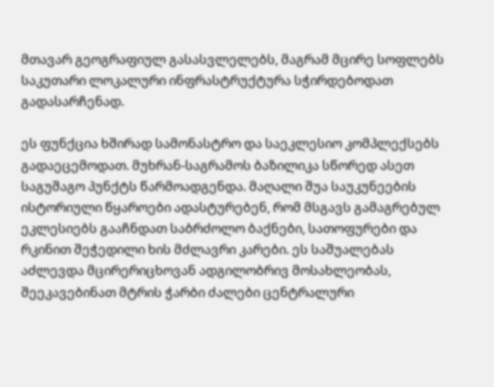მთავარ გეოგრაფიულ გასასვლელებს, მაგრამ მცირე სოფლებს საკუთარი ლოკალური ინფრასტრუქტურა სჭირდებოდათ გადასარჩენად.

ეს ფუნქცია ხშირად სამონასტრო და საეკლესიო კომპლექსებს გადაეცემოდათ. მუხრან-საგრამოს ბაზილიკა სწორედ ასეთ საგუშაგო პუნქტს წარმოადგენდა. მაღალი შუა საუკუნეების ისტორიული წყაროები ადასტურებენ, რომ მსგავს გამაგრებულ ეკლესიებს გააჩნდათ საბრძოლო ბაქნები, სათოფურები და რკინით შეჭედილი ხის მძლავრი კარები. ეს საშუალებას აძლევდა მცირერიცხოვან ადგილობრივ მოსახლეობას, შეეკავებინათ მტრის ჭარბი ძალები ცენტრალური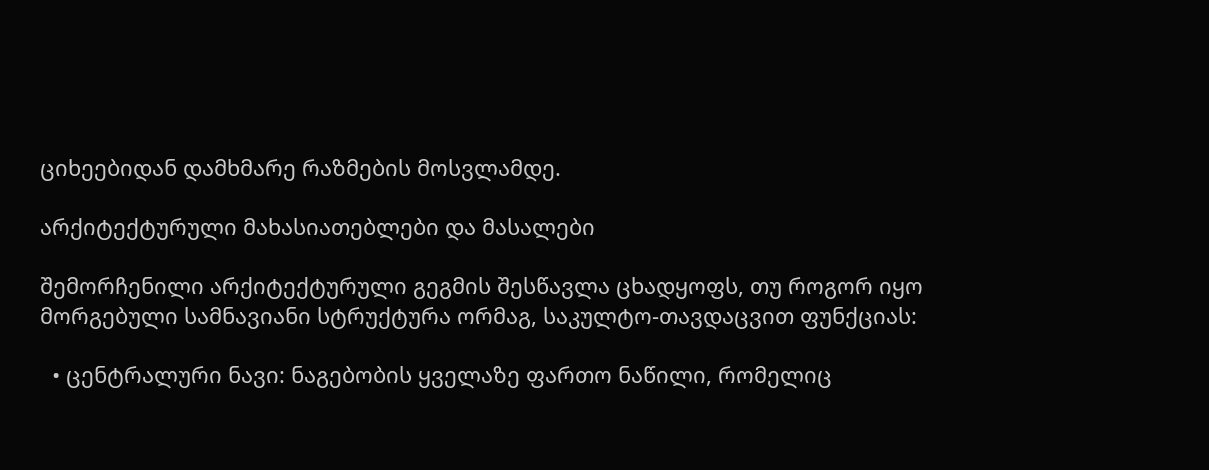ციხეებიდან დამხმარე რაზმების მოსვლამდე.

არქიტექტურული მახასიათებლები და მასალები

შემორჩენილი არქიტექტურული გეგმის შესწავლა ცხადყოფს, თუ როგორ იყო მორგებული სამნავიანი სტრუქტურა ორმაგ, საკულტო-თავდაცვით ფუნქციას:

  • ცენტრალური ნავი: ნაგებობის ყველაზე ფართო ნაწილი, რომელიც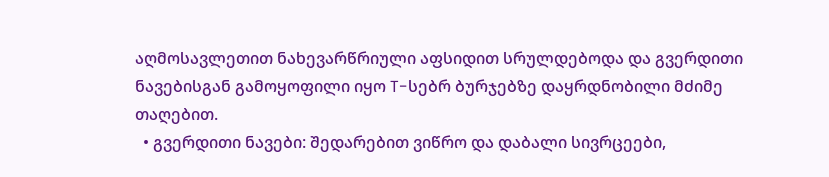აღმოსავლეთით ნახევარწრიული აფსიდით სრულდებოდა და გვერდითი ნავებისგან გამოყოფილი იყო T-სებრ ბურჯებზე დაყრდნობილი მძიმე თაღებით.
  • გვერდითი ნავები: შედარებით ვიწრო და დაბალი სივრცეები,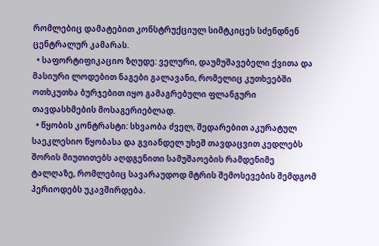რომლებიც დამატებით კონსტრუქციულ სიმტკიცეს სძენდნენ ცენტრალურ კამარას.
  • საფორტიფიკაციო ზღუდე: ველური, დაუმუშავებელი ქვითა და მასიური ლოდებით ნაგები გალავანი, რომელიც კუთხეებში ოთხკუთხა ბურჯებით იყო გამაგრებული ფლანგური თავდასხმების მოსაგერიებლად.
  • წყობის კონტრასტი: სხვაობა ძველ, შედარებით აკურატულ საეკლესიო წყობასა და გვიანდელ უხეშ თავდაცვით კედლებს შორის მიუთითებს აღდგენითი სამუშაოების რამდენიმე ტალღაზე, რომლებიც სავარაუდოდ მტრის შემოსევების შემდგომ პერიოდებს უკავშირდება.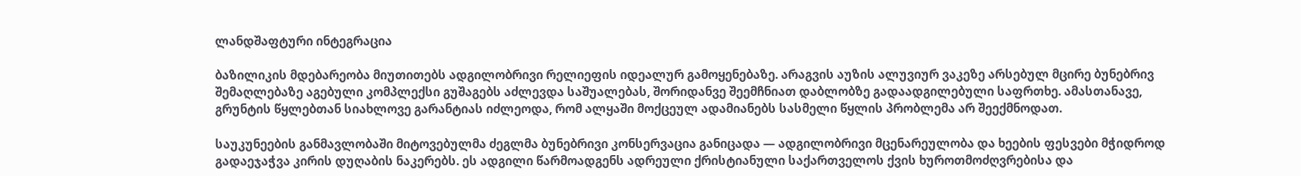ლანდშაფტური ინტეგრაცია

ბაზილიკის მდებარეობა მიუთითებს ადგილობრივი რელიეფის იდეალურ გამოყენებაზე. არაგვის აუზის ალუვიურ ვაკეზე არსებულ მცირე ბუნებრივ შემაღლებაზე აგებული კომპლექსი გუშაგებს აძლევდა საშუალებას, შორიდანვე შეემჩნიათ დაბლობზე გადაადგილებული საფრთხე. ამასთანავე, გრუნტის წყლებთან სიახლოვე გარანტიას იძლეოდა, რომ ალყაში მოქცეულ ადამიანებს სასმელი წყლის პრობლემა არ შეექმნოდათ.

საუკუნეების განმავლობაში მიტოვებულმა ძეგლმა ბუნებრივი კონსერვაცია განიცადა — ადგილობრივი მცენარეულობა და ხეების ფესვები მჭიდროდ გადაეჯაჭვა კირის დუღაბის ნაკერებს. ეს ადგილი წარმოადგენს ადრეული ქრისტიანული საქართველოს ქვის ხუროთმოძღვრებისა და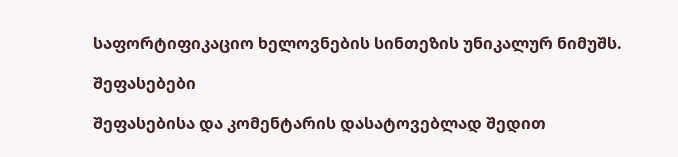საფორტიფიკაციო ხელოვნების სინთეზის უნიკალურ ნიმუშს.

შეფასებები

შეფასებისა და კომენტარის დასატოვებლად შედით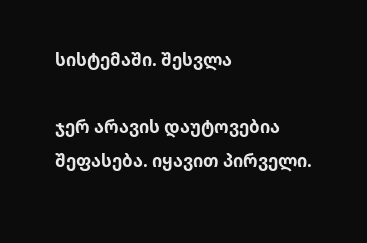სისტემაში. შესვლა

ჯერ არავის დაუტოვებია შეფასება. იყავით პირველი.